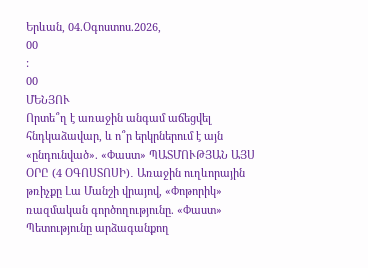Երևան, 04.Օգոստոս.2026,
00
:
00
ՄԵՆՅՈՒ
Որտե՞ղ է առաջին անգամ աճեցվել հնդկաձավար, և ո՞ր երկրներում է այն «ընդունված». «Փաստ» ՊԱՏՄՈՒԹՅԱՆ ԱՅՍ ՕՐԸ (4 ՕԳՈՍՏՈՍԻ)․ Առաջին ուղևորային թռիչքը Լա Մանշի վրայով, «Փոթորիկ» ռազմական գործողությունը. «Փաստ» Պետությունը արձագանքող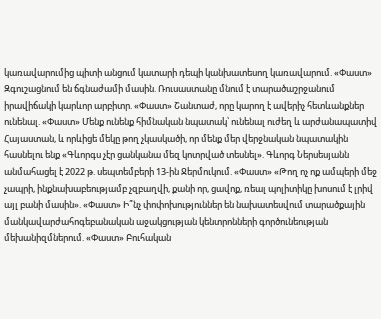կառավարումից պիտի անցում կատարի դեպի կանխատեսող կառավարում. «Փաստ» Զգուշացնում են ճգնաժամի մասին. Ռուսաստանը մնում է տարածաշրջանում իրավիճակի կարևոր արբիտր. «Փաստ» Շանտաժ, որը կարող է ավերիչ հետևանքներ ունենալ. «Փաստ» Մենք ունենք հիմնական նպատակ՝ ունենալ ուժեղ և արժանապատիվ Հայաստան, և որևիցե մեկը թող չկասկածի, որ մենք մեր վերջնական նպատակին հասնելու ենք «Գևորգս չէր ցանկանա մեզ կոտրված տեսնել». Գևորգ Ներսեսյանն անմահացել է 2022 թ. սեպտեմբերի 13-ին Ջերմուկում. «Փաստ» «Թող ոչ ոք ամպերի մեջ չապրի, ինքնախաբեությամբ չզբաղվի, քանի որ, ցավոք, ռեալ պոլիտիկը խոսում է լրիվ այլ բանի մասին». «Փաստ» Ի՞նչ փոփոխություններ են նախատեսվում տարածքային մանկավարժահոգեբանական աջակցության կենտրոնների գործունեության մեխանիզմներում. «Փաստ» Բուհական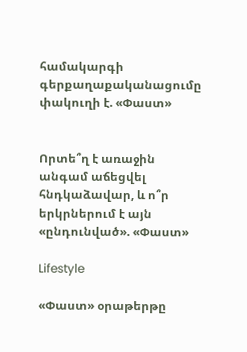համակարգի գերքաղաքականացումը փակուղի է. «Փաստ»


Որտե՞ղ է առաջին անգամ աճեցվել հնդկաձավար, և ո՞ր երկրներում է այն «ընդունված». «Փաստ»

Lifestyle

«Փաստ» օրաթերթը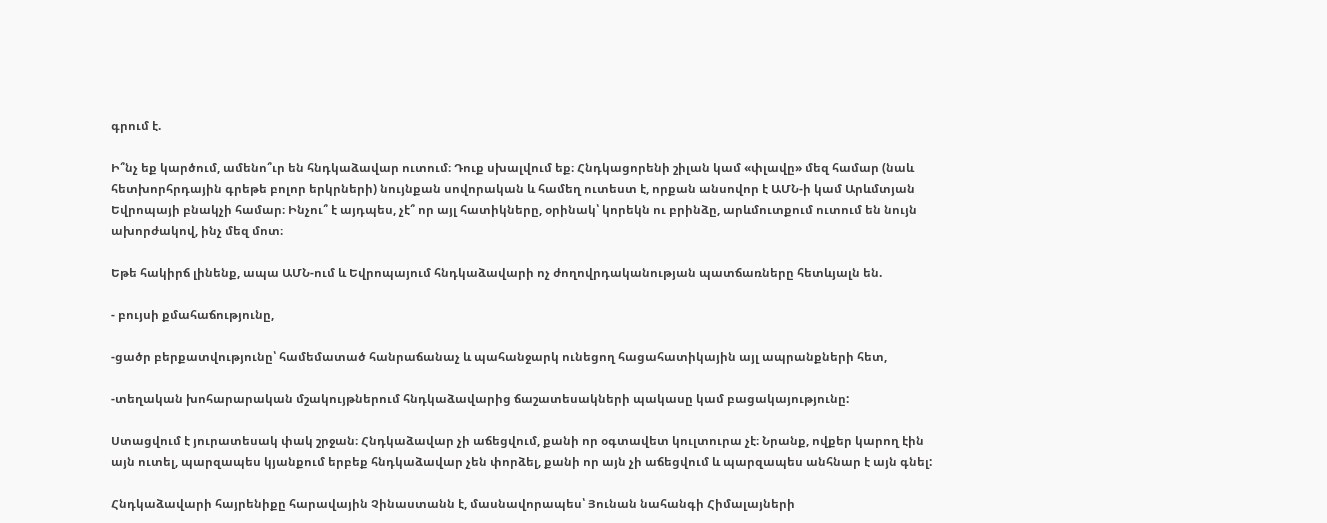գրում է.

Ի՞նչ եք կարծում, ամենո՞ւր են հնդկաձավար ուտում։ Դուք սխալվում եք։ Հնդկացորենի շիլան կամ «փլավը» մեզ համար (նաև հետխորհրդային գրեթե բոլոր երկրների) նույնքան սովորական և համեղ ուտեստ է, որքան անսովոր է ԱՄՆ-ի կամ Արևմտյան Եվրոպայի բնակչի համար։ Ինչու՞ է այդպես, չէ՞ որ այլ հատիկները, օրինակ՝ կորեկն ու բրինձը, արևմուտքում ուտում են նույն ախորժակով, ինչ մեզ մոտ։

Եթե հակիրճ լինենք, ապա ԱՄՆ-ում և Եվրոպայում հնդկաձավարի ոչ ժողովրդականության պատճառները հետևյալն են.

- բույսի քմահաճությունը,

-ցածր բերքատվությունը՝ համեմատած հանրաճանաչ և պահանջարկ ունեցող հացահատիկային այլ ապրանքների հետ,

-տեղական խոհարարական մշակույթներում հնդկաձավարից ճաշատեսակների պակասը կամ բացակայությունը:

Ստացվում է յուրատեսակ փակ շրջան։ Հնդկաձավար չի աճեցվում, քանի որ օգտավետ կուլտուրա չէ։ Նրանք, ովքեր կարող էին այն ուտել, պարզապես կյանքում երբեք հնդկաձավար չեն փորձել, քանի որ այն չի աճեցվում և պարզապես անհնար է այն գնել:

Հնդկաձավարի հայրենիքը հարավային Չինաստանն է, մասնավորապես՝ Յունան նահանգի Հիմալայների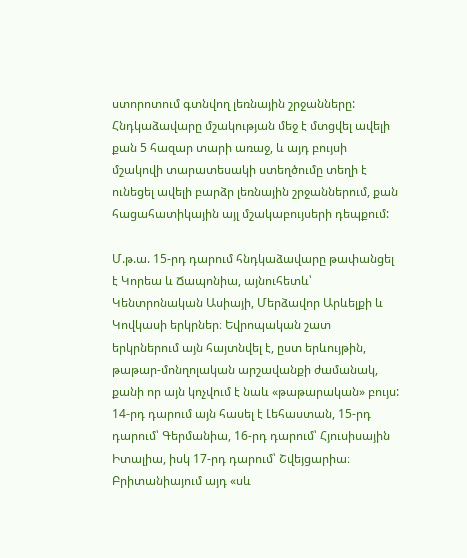ստորոտում գտնվող լեռնային շրջանները: Հնդկաձավարը մշակության մեջ է մտցվել ավելի քան 5 հազար տարի առաջ, և այդ բույսի մշակովի տարատեսակի ստեղծումը տեղի է ունեցել ավելի բարձր լեռնային շրջաններում, քան հացահատիկային այլ մշակաբույսերի դեպքում:

Մ.թ.ա. 15-րդ դարում հնդկաձավարը թափանցել է Կորեա և Ճապոնիա, այնուհետև՝ Կենտրոնական Ասիայի, Մերձավոր Արևելքի և Կովկասի երկրներ։ Եվրոպական շատ երկրներում այն հայտնվել է, ըստ երևույթին, թաթար-մոնղոլական արշավանքի ժամանակ, քանի որ այն կոչվում է նաև «թաթարական» բույս: 14-րդ դարում այն հասել է Լեհաստան, 15-րդ դարում՝ Գերմանիա, 16-րդ դարում՝ Հյուսիսային Իտալիա, իսկ 17-րդ դարում՝ Շվեյցարիա։ Բրիտանիայում այդ «սև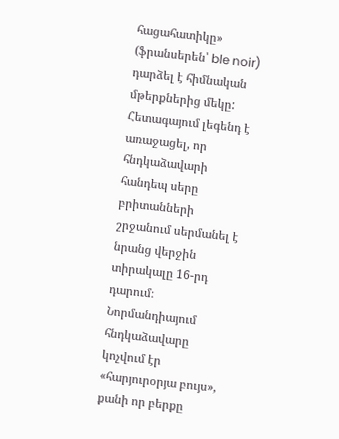հացահատիկը» (ֆրանսերեն՝ ble noir) դարձել է հիմնական մթերքներից մեկը: Հետագայում լեգենդ է առաջացել, որ հնդկաձավարի հանդեպ սերը բրիտանների շրջանում սերմանել է նրանց վերջին տիրակալը 16-րդ դարում։ Նորմանդիայում հնդկաձավարը կոչվում էր «հարյուրօրյա բույս», քանի որ բերքը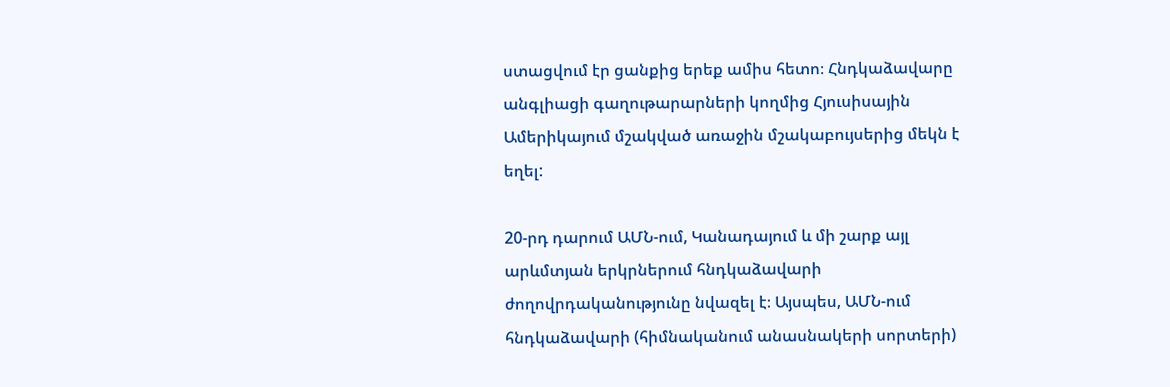ստացվում էր ցանքից երեք ամիս հետո։ Հնդկաձավարը անգլիացի գաղութարարների կողմից Հյուսիսային Ամերիկայում մշակված առաջին մշակաբույսերից մեկն է եղել:

20-րդ դարում ԱՄՆ-ում, Կանադայում և մի շարք այլ արևմտյան երկրներում հնդկաձավարի ժողովրդականությունը նվազել է։ Այսպես, ԱՄՆ-ում հնդկաձավարի (հիմնականում անասնակերի սորտերի)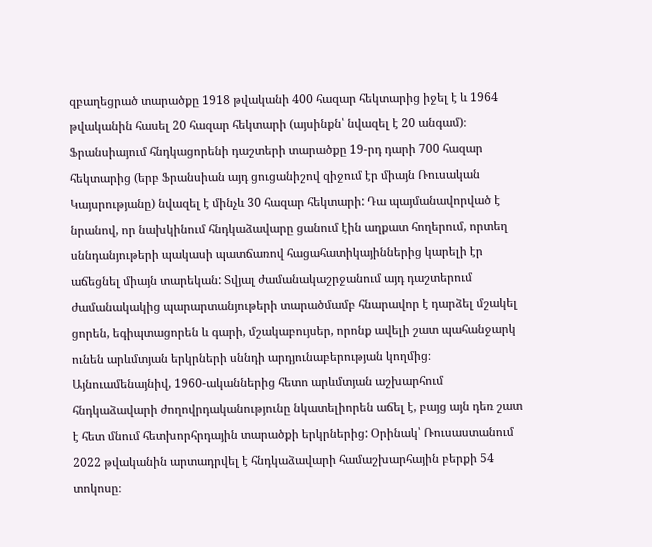զբաղեցրած տարածքը 1918 թվականի 400 հազար հեկտարից իջել է և 1964 թվականին հասել 20 հազար հեկտարի (այսինքն՝ նվազել է 20 անգամ)։ Ֆրանսիայում հնդկացորենի դաշտերի տարածքը 19-րդ դարի 700 հազար հեկտարից (երբ Ֆրանսիան այդ ցուցանիշով զիջում էր միայն Ռուսական Կայսրությանը) նվազել է մինչև 30 հազար հեկտարի: Դա պայմանավորված է նրանով, որ նախկինում հնդկաձավարը ցանում էին աղքատ հողերում, որտեղ սննդանյութերի պակասի պատճառով հացահատիկայիններից կարելի էր աճեցնել միայն տարեկան: Տվյալ ժամանակաշրջանում այդ դաշտերում ժամանակակից պարարտանյութերի տարածմամբ հնարավոր է դարձել մշակել ցորեն, եգիպտացորեն և գարի, մշակաբույսեր, որոնք ավելի շատ պահանջարկ ունեն արևմտյան երկրների սննդի արդյունաբերության կողմից։ Այնուամենայնիվ, 1960-ականներից հետո արևմտյան աշխարհում հնդկաձավարի ժողովրդականությունը նկատելիորեն աճել է, բայց այն դեռ շատ է հետ մնում հետխորհրդային տարածքի երկրներից: Օրինակ՝ Ռուսաստանում 2022 թվականին արտադրվել է հնդկաձավարի համաշխարհային բերքի 54 տոկոսը։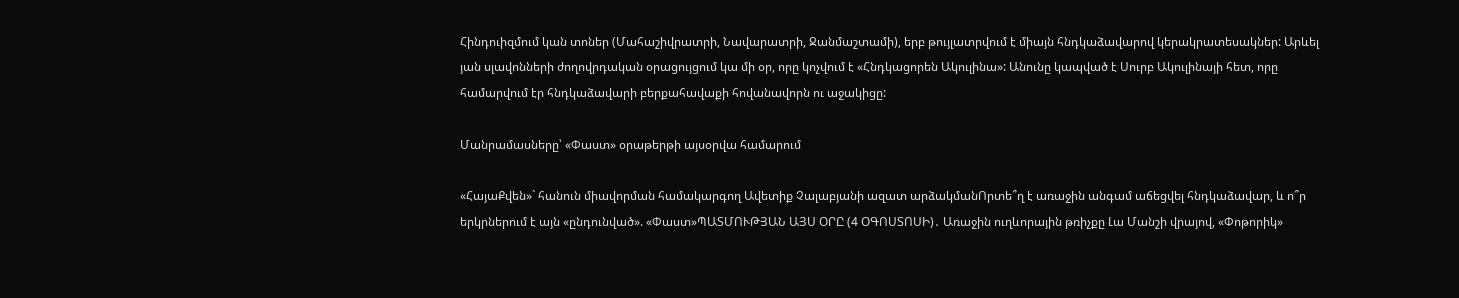Հինդուիզմում կան տոներ (Մահաշիվրատրի, Նավարատրի, Ջանմաշտամի), երբ թույլատրվում է միայն հնդկաձավարով կերակրատեսակներ: Արևել յան սլավոնների ժողովրդական օրացույցում կա մի օր, որը կոչվում է «Հնդկացորեն Ակուլինա»: Անունը կապված է Սուրբ Ակուլինայի հետ, որը համարվում էր հնդկաձավարի բերքահավաքի հովանավորն ու աջակիցը:

Մանրամասները՝ «Փաստ» օրաթերթի այսօրվա համարում

«ՀայաՔվեն»` հանուն միավորման համակարգող Ավետիք Չալաբյանի ազատ արձակմանՈրտե՞ղ է առաջին անգամ աճեցվել հնդկաձավար, և ո՞ր երկրներում է այն «ընդունված». «Փաստ»ՊԱՏՄՈՒԹՅԱՆ ԱՅՍ ՕՐԸ (4 ՕԳՈՍՏՈՍԻ)․ Առաջին ուղևորային թռիչքը Լա Մանշի վրայով, «Փոթորիկ»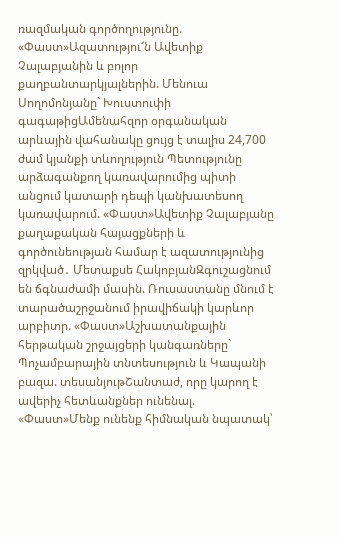ռազմական գործողությունը. «Փաստ»Ազատությու՜ն Ավետիք Չալաբյանին և բոլոր քաղբանտարկյալներին. Մենուա Սողոմոնյանը` Խուստուփի գագաթիցԱմենահզոր օրգանական արևային վահանակը ցույց է տալիս 24,700 ժամ կյանքի տևողություն Պետությունը արձագանքող կառավարումից պիտի անցում կատարի դեպի կանխատեսող կառավարում. «Փաստ»Ավետիք Չալաբյանը քաղաքական հայացքների և գործունեության համար է ազատությունից զրկված․ Մետաքսե ՀակոբյանԶգուշացնում են ճգնաժամի մասին. Ռուսաստանը մնում է տարածաշրջանում իրավիճակի կարևոր արբիտր. «Փաստ»Աշխատանքային հերթական շրջայցերի կանգառները` Պոչամբարային տնտեսություն և Կապանի բազա. տեսանյութՇանտաժ, որը կարող է ավերիչ հետևանքներ ունենալ. «Փաստ»Մենք ունենք հիմնական նպատակ՝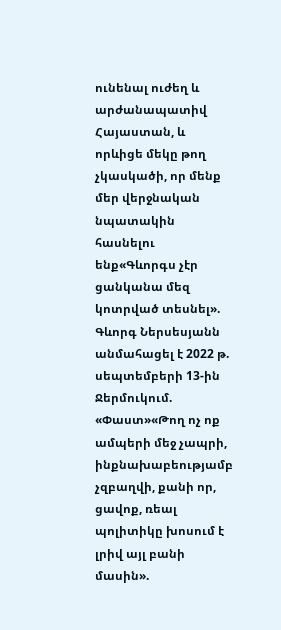ունենալ ուժեղ և արժանապատիվ Հայաստան, և որևիցե մեկը թող չկասկածի, որ մենք մեր վերջնական նպատակին հասնելու ենք«Գևորգս չէր ցանկանա մեզ կոտրված տեսնել». Գևորգ Ներսեսյանն անմահացել է 2022 թ. սեպտեմբերի 13-ին Ջերմուկում. «Փաստ»«Թող ոչ ոք ամպերի մեջ չապրի, ինքնախաբեությամբ չզբաղվի, քանի որ, ցավոք, ռեալ պոլիտիկը խոսում է լրիվ այլ բանի մասին».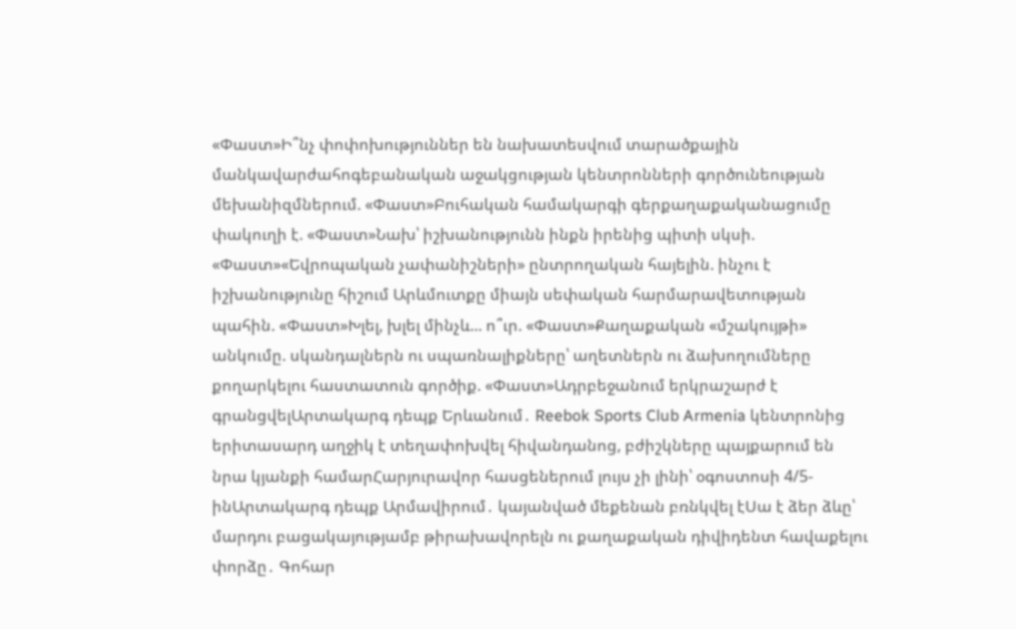«Փաստ»Ի՞նչ փոփոխություններ են նախատեսվում տարածքային մանկավարժահոգեբանական աջակցության կենտրոնների գործունեության մեխանիզմներում. «Փաստ»Բուհական համակարգի գերքաղաքականացումը փակուղի է. «Փաստ»Նախ՝ իշխանությունն ինքն իրենից պիտի սկսի. «Փաստ»«Եվրոպական չափանիշների» ընտրողական հայելին. ինչու է իշխանությունը հիշում Արևմուտքը միայն սեփական հարմարավետության պահին. «Փաստ»Խլել, խլել մինչև... ո՞ւր. «Փաստ»Քաղաքական «մշակույթի» անկումը. սկանդալներն ու սպառնալիքները՝ աղետներն ու ձախողումները քողարկելու հաստատուն գործիք. «Փաստ»Ադրբեջանում երկրաշարժ է գրանցվելԱրտակարգ դեպք Երևանում․ Reebok Sports Club Armenia կենտրոնից երիտասարդ աղջիկ է տեղափոխվել հիվանդանոց, բժիշկները պայքարում են նրա կյանքի համարՀարյուրավոր հասցեներում լույս չի լինի՝ օգոստոսի 4/5-ինԱրտակարգ դեպք Արմավիրում․ կայանված մեքենան բռնկվել էՍա է ձեր ձևը՝ մարդու բացակայությամբ թիրախավորելն ու քաղաքական դիվիդենտ հավաքելու փորձը․ Գոհար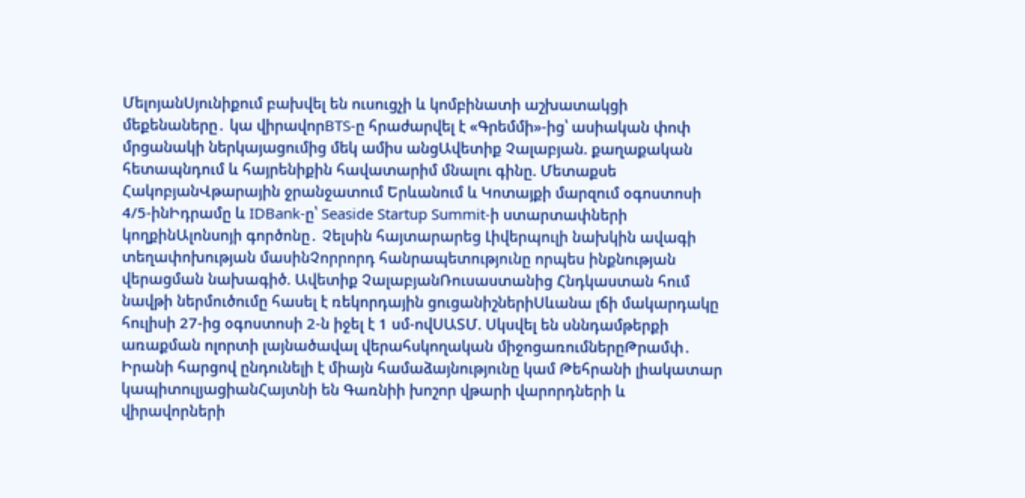ՄելոյանՍյունիքում բախվել են ուսուցչի և կոմբինատի աշխատակցի մեքենաները․ կա վիրավորBTS-ը հրաժարվել է «Գրեմմի»-ից՝ ասիական փոփ մրցանակի ներկայացումից մեկ ամիս անցԱվետիք Չալաբյան. քաղաքական հետապնդում և հայրենիքին հավատարիմ մնալու գինը. Մետաքսե ՀակոբյանՎթարային ջրանջատում Երևանում և Կոտայքի մարզում օգոստոսի 4/5-ինԻդրամը և IDBank-ը՝ Seaside Startup Summit-ի ստարտափների կողքինԱլոնսոյի գործոնը․ Չելսին հայտարարեց Լիվերպուլի նախկին ավագի տեղափոխության մասինՉորրորդ հանրապետությունը որպես ինքնության վերացման նախագիծ. Ավետիք ՉալաբյանՌուսաստանից Հնդկաստան հում նավթի ներմուծումը հասել է ռեկորդային ցուցանիշներիՍևանա լճի մակարդակը հուլիսի 27-ից օգոստոսի 2-ն իջել է 1 սմ-ովՍԱՏՄ. Սկսվել են սննդամթերքի առաքման ոլորտի լայնածավալ վերահսկողական միջոցառումներըԹրամփ․ Իրանի հարցով ընդունելի է միայն համաձայնությունը կամ Թեհրանի լիակատար կապիտուլյացիանՀայտնի են Գառնիի խոշոր վթարի վարորդների և վիրավորների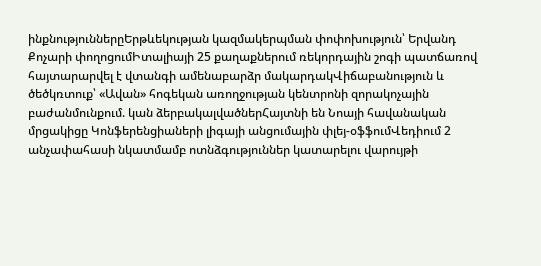ինքնություններըԵրթևեկության կազմակերպման փոփոխություն՝ Երվանդ Քոչարի փողոցումԻտալիայի 25 քաղաքներում ռեկորդային շոգի պատճառով հայտարարվել է վտանգի ամենաբարձր մակարդակՎիճաբանություն և ծեծկռտուք՝ «Ավան» հոգեկան առողջության կենտրոնի զորակոչային բաժանմունքում. կան ձերբակալվածներՀայտնի են Նոայի հավանական մրցակիցը Կոնֆերենցիաների լիգայի անցումային փլեյ-օֆֆումՎեդիում 2 անչափահասի նկատմամբ ոտնձգություններ կատարելու վարույթի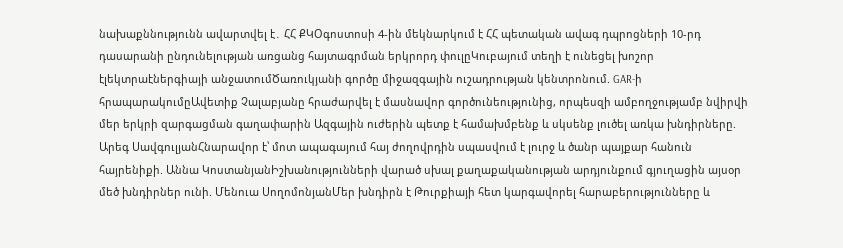նախաքննությունն ավարտվել է․ ՀՀ ՔԿՕգոստոսի 4-ին մեկնարկում է ՀՀ պետական ավագ դպրոցների 10-րդ դասարանի ընդունելության առցանց հայտագրման երկրորդ փուլըԿուբայում տեղի է ունեցել խոշոր էլեկտրաէներգիայի անջատումԾառուկյանի գործը միջազգային ուշադրության կենտրոնում. GAR-ի հրապարակումըԱվետիք Չալաբյանը հրաժարվել է մասնավոր գործունեությունից, որպեսզի ամբողջությամբ նվիրվի մեր երկրի զարգացման գաղափարին Ազգային ուժերին պետք է համախմբենք և սկսենք լուծել առկա խնդիրները. Արեգ ՍավգուլյանՀնարավոր է՝ մոտ ապագայում հայ ժողովրդին սպասվում է լուրջ և ծանր պայքար հանուն հայրենիքի. Աննա ԿոստանյանԻշխանությունների վարած սխալ քաղաքականության արդյունքում գյուղացին այսօր մեծ խնդիրներ ունի. Մենուա ՍողոմոնյանՄեր խնդիրն է Թուրքիայի հետ կարգավորել հարաբերությունները և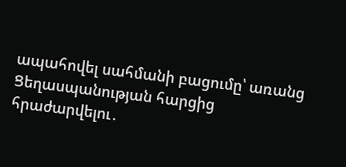ապահովել սահմանի բացումը՝ առանց Ցեղասպանության հարցից հրաժարվելու․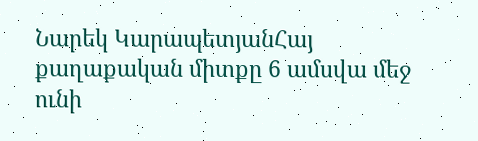Նարեկ ԿարապետյանՀայ քաղաքական միտքը 6 ամսվա մեջ ունի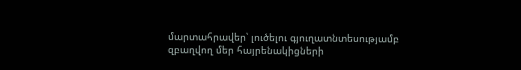մարտահրավեր՝ լուծելու գյուղատնտեսությամբ զբաղվող մեր հայրենակիցների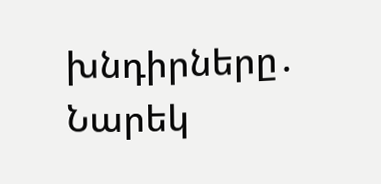խնդիրները․ Նարեկ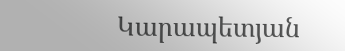Կարապետյան